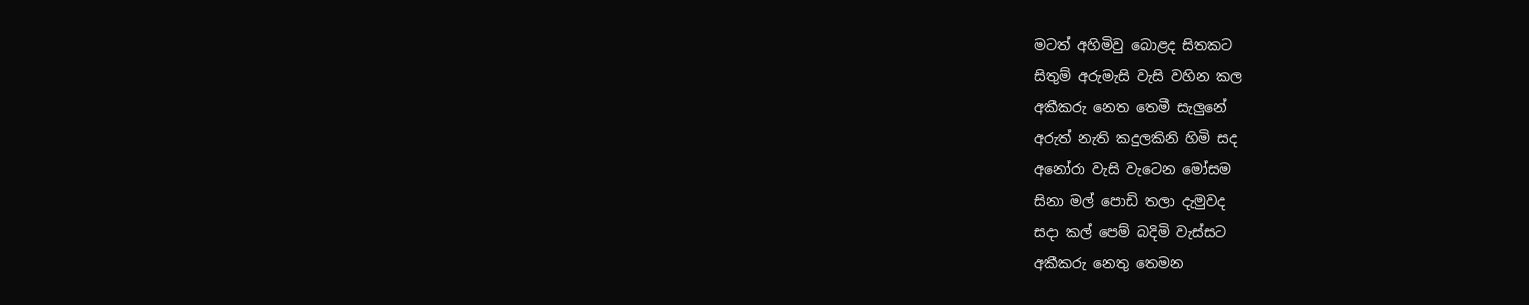මටත් අහිමිවු බොළද සිතකට
සිතුම් අරුමැසි වැසි වහින කල
අකීකරු නෙත තෙමී සැලුනේ
අරුත් නැති කදුලකිනි හිමි සද
අනෝරා වැසි වැටෙන මෝසම
සිනා මල් පොඩි තලා දැමුවද
සදා කල් පෙම් බදිමි වැස්සට
අකීකරු නෙතු තෙමන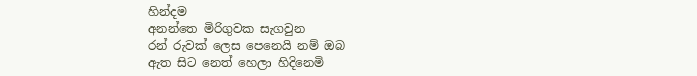හින්දම
අනන්තෙ මිරිගුවක සැගවුන
රන් රුවක් ලෙස පෙනෙයි නම් ඔබ
ඇත සිට නෙත් හෙලා හිදිනෙමි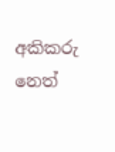අකිකරු නෙත්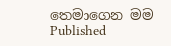තෙමාගෙන මම
Published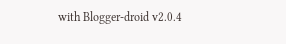with Blogger-droid v2.0.4